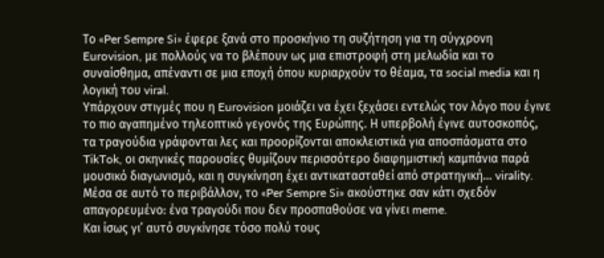Το «Per Sempre Si» έφερε ξανά στο προσκήνιο τη συζήτηση για τη σύγχρονη Eurovision, με πολλούς να το βλέπουν ως μια επιστροφή στη μελωδία και το συναίσθημα, απέναντι σε μια εποχή όπου κυριαρχούν το θέαμα, τα social media και η λογική του viral.
Υπάρχουν στιγμές που η Eurovision μοιάζει να έχει ξεχάσει εντελώς τον λόγο που έγινε το πιο αγαπημένο τηλεοπτικό γεγονός της Ευρώπης. Η υπερβολή έγινε αυτοσκοπός, τα τραγούδια γράφονται λες και προορίζονται αποκλειστικά για αποσπάσματα στο TikTok, οι σκηνικές παρουσίες θυμίζουν περισσότερο διαφημιστική καμπάνια παρά μουσικό διαγωνισμό, και η συγκίνηση έχει αντικατασταθεί από στρατηγική… virality. Μέσα σε αυτό το περιβάλλον, το «Per Sempre Si» ακούστηκε σαν κάτι σχεδόν απαγορευμένο: ένα τραγούδι που δεν προσπαθούσε να γίνει meme.
Και ίσως γι’ αυτό συγκίνησε τόσο πολύ τους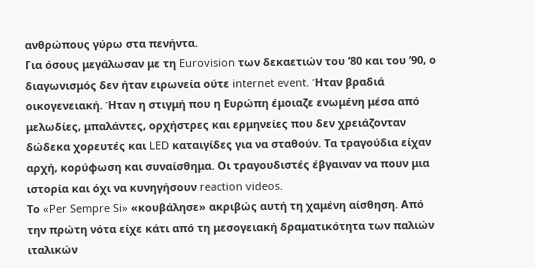ανθρώπους γύρω στα πενήντα.
Για όσους μεγάλωσαν με τη Eurovision των δεκαετιών του ’80 και του ’90, ο διαγωνισμός δεν ήταν ειρωνεία ούτε internet event. Ήταν βραδιά οικογενειακή. Ήταν η στιγμή που η Ευρώπη έμοιαζε ενωμένη μέσα από μελωδίες, μπαλάντες, ορχήστρες και ερμηνείες που δεν χρειάζονταν δώδεκα χορευτές και LED καταιγίδες για να σταθούν. Τα τραγούδια είχαν αρχή, κορύφωση και συναίσθημα. Οι τραγουδιστές έβγαιναν να πουν μια ιστορία και όχι να κυνηγήσουν reaction videos.
Το «Per Sempre Si» «κουβάλησε» ακριβώς αυτή τη χαμένη αίσθηση. Από την πρώτη νότα είχε κάτι από τη μεσογειακή δραματικότητα των παλιών ιταλικών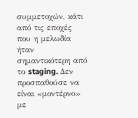συμμετοχών, κάτι από τις εποχές που η μελωδία ήταν σημαντικότερη από το staging. Δεν προσπαθούσε να είναι «μοντέρνο» με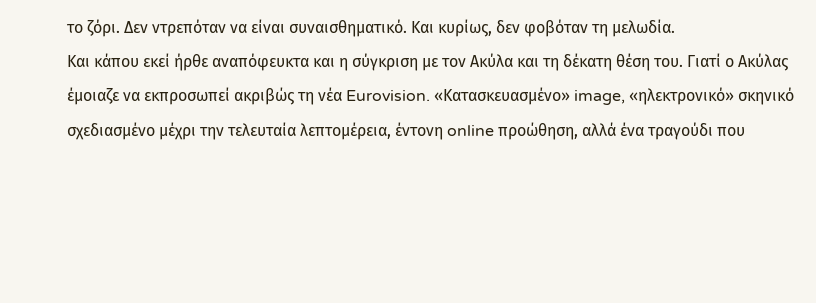το ζόρι. Δεν ντρεπόταν να είναι συναισθηματικό. Και κυρίως, δεν φοβόταν τη μελωδία.
Και κάπου εκεί ήρθε αναπόφευκτα και η σύγκριση με τον Ακύλα και τη δέκατη θέση του. Γιατί ο Ακύλας έμοιαζε να εκπροσωπεί ακριβώς τη νέα Eurovision. «Κατασκευασμένο» image, «ηλεκτρονικό» σκηνικό σχεδιασμένο μέχρι την τελευταία λεπτομέρεια, έντονη online προώθηση, αλλά ένα τραγούδι που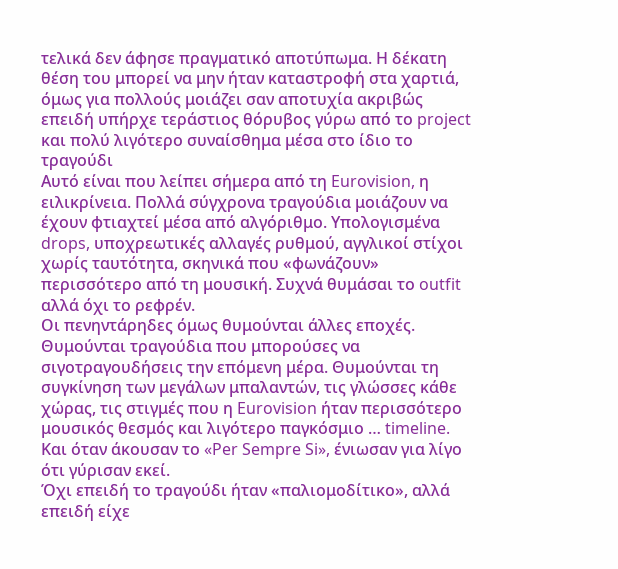τελικά δεν άφησε πραγματικό αποτύπωμα. Η δέκατη θέση του μπορεί να μην ήταν καταστροφή στα χαρτιά, όμως για πολλούς μοιάζει σαν αποτυχία ακριβώς επειδή υπήρχε τεράστιος θόρυβος γύρω από το project και πολύ λιγότερο συναίσθημα μέσα στο ίδιο το τραγούδι
Αυτό είναι που λείπει σήμερα από τη Eurovision, η ειλικρίνεια. Πολλά σύγχρονα τραγούδια μοιάζουν να έχουν φτιαχτεί μέσα από αλγόριθμο. Υπολογισμένα drops, υποχρεωτικές αλλαγές ρυθμού, αγγλικοί στίχοι χωρίς ταυτότητα, σκηνικά που «φωνάζουν» περισσότερο από τη μουσική. Συχνά θυμάσαι το outfit αλλά όχι το ρεφρέν.
Οι πενηντάρηδες όμως θυμούνται άλλες εποχές. Θυμούνται τραγούδια που μπορούσες να σιγοτραγουδήσεις την επόμενη μέρα. Θυμούνται τη συγκίνηση των μεγάλων μπαλαντών, τις γλώσσες κάθε χώρας, τις στιγμές που η Eurovision ήταν περισσότερο μουσικός θεσμός και λιγότερο παγκόσμιο … timeline. Και όταν άκουσαν το «Per Sempre Si», ένιωσαν για λίγο ότι γύρισαν εκεί.
Όχι επειδή το τραγούδι ήταν «παλιομοδίτικο», αλλά επειδή είχε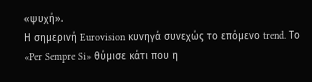«ψυχή».
Η σημερινή Eurovision κυνηγά συνεχώς το επόμενο trend. Το «Per Sempre Si» θύμισε κάτι που η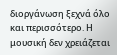διοργάνωση ξεχνά όλο και περισσότερο. Η μουσική δεν χρειάζεται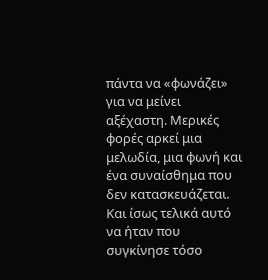πάντα να «φωνάζει» για να μείνει αξέχαστη. Μερικές φορές αρκεί μια μελωδία, μια φωνή και ένα συναίσθημα που δεν κατασκευάζεται.
Και ίσως τελικά αυτό να ήταν που συγκίνησε τόσο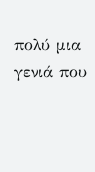πολύ μια γενιά που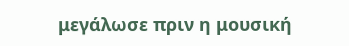μεγάλωσε πριν η μουσική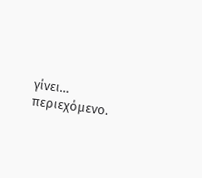γίνει… περιεχόμενο.